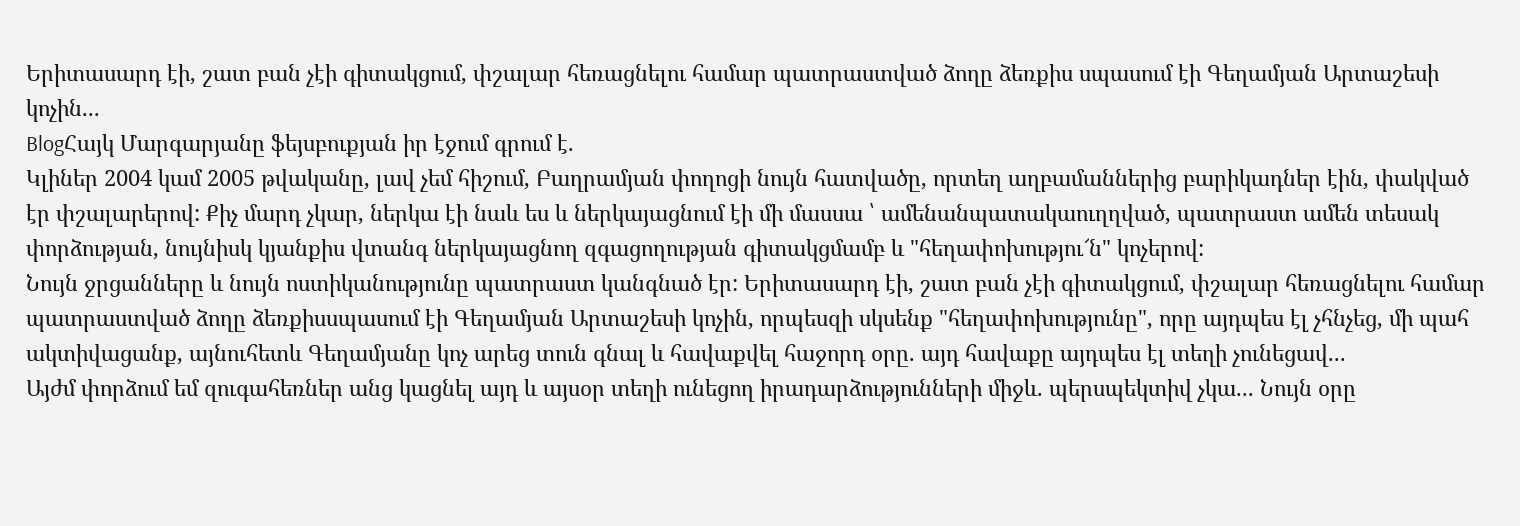Երիտասարդ էի, շատ բան չէի գիտակցում, փշալար հեռացնելու համար պատրաստված ձողը ձեռքիս սպասում էի Գեղամյան Արտաշեսի կոչին...
BlogՀայկ Մարգարյանը ֆեյսբուքյան իր էջում գրում է.
Կլիներ 2004 կամ 2005 թվականը, լավ չեմ հիշում, Բաղրամյան փողոցի նույն հատվածը, որտեղ աղբամաններից բարիկադներ էին, փակված էր փշալարերով: Քիչ մարդ չկար, ներկա էի նաև ես և ներկայացնում էի մի մասսա ՝ ամենանպատակաուղղված, պատրաստ ամեն տեսակ փորձության, նույնիսկ կյանքիս վտանգ ներկայացնող զգացողության գիտակցմամբ և "հեղափոխությու՜ն" կոչերով:
Նույն ջրցանները և նույն ոստիկանությունը պատրաստ կանգնած էր: Երիտասարդ էի, շատ բան չէի գիտակցում, փշալար հեռացնելու համար պատրաստված ձողը ձեռքիսսպասում էի Գեղամյան Արտաշեսի կոչին, որպեսզի սկսենք "հեղափոխությունը", որը այդպես էլ չհնչեց, մի պահ ակտիվացանք, այնուհետև Գեղամյանը կոչ արեց տուն գնալ և հավաքվել հաջորդ օրը. այդ հավաքը այդպես էլ տեղի չունեցավ...
Այժմ փորձում եմ զուգահեռներ անց կացնել այդ և այսօր տեղի ունեցող իրադարձությունների միջև. պերսպեկտիվ չկա... Նույն օրը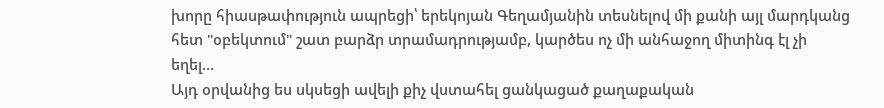խորը հիասթափություն ապրեցի՝ երեկոյան Գեղամյանին տեսնելով մի քանի այլ մարդկանց հետ "օբեկտում" շատ բարձր տրամադրությամբ, կարծես ոչ մի անհաջող միտինգ էլ չի եղել...
Այդ օրվանից ես սկսեցի ավելի քիչ վստահել ցանկացած քաղաքական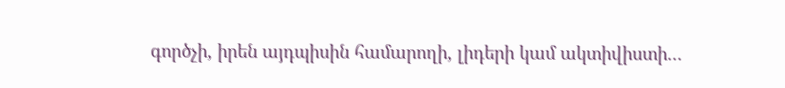գործչի, իրեն այդպիսին համարողի, լիդերի կամ ակտիվիստի...